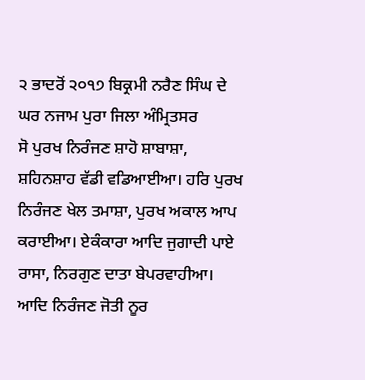੨ ਭਾਦਰੋਂ ੨੦੧੭ ਬਿਕ੍ਰਮੀ ਨਰੈਣ ਸਿੰਘ ਦੇ ਘਰ ਨਜਾਮ ਪੁਰਾ ਜਿਲਾ ਅੰਮ੍ਰਿਤਸਰ
ਸੋ ਪੁਰਖ ਨਿਰੰਜਣ ਸ਼ਾਹੋ ਸ਼ਾਬਾਸ਼ਾ, ਸ਼ਹਿਨਸ਼ਾਹ ਵੱਡੀ ਵਡਿਆਈਆ। ਹਰਿ ਪੁਰਖ ਨਿਰੰਜਣ ਖੇਲ ਤਮਾਸ਼ਾ, ਪੁਰਖ ਅਕਾਲ ਆਪ ਕਰਾਈਆ। ਏਕੰਕਾਰਾ ਆਦਿ ਜੁਗਾਦੀ ਪਾਏ ਰਾਸਾ, ਨਿਰਗੁਣ ਦਾਤਾ ਬੇਪਰਵਾਹੀਆ। ਆਦਿ ਨਿਰੰਜਣ ਜੋਤੀ ਨੂਰ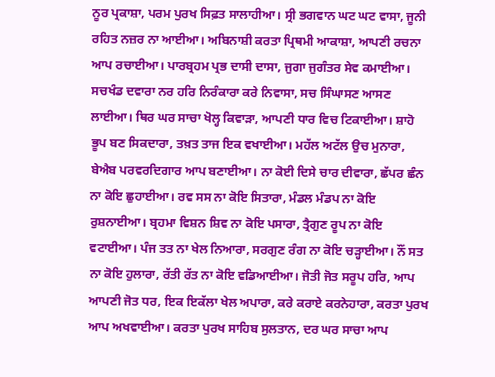ਨੂਰ ਪ੍ਰਕਾਸ਼ਾ, ਪਰਮ ਪੁਰਖ ਸਿਫ਼ਤ ਸਾਲਾਹੀਆ। ਸ੍ਰੀ ਭਗਵਾਨ ਘਟ ਘਟ ਵਾਸਾ, ਜੂਨੀ ਰਹਿਤ ਨਜ਼ਰ ਨਾ ਆਈਆ। ਅਬਿਨਾਸ਼ੀ ਕਰਤਾ ਪ੍ਰਿਥਮੀ ਆਕਾਸ਼ਾ, ਆਪਣੀ ਰਚਨਾ ਆਪ ਰਚਾਈਆ। ਪਾਰਬ੍ਰਹਮ ਪ੍ਰਭ ਦਾਸੀ ਦਾਸਾ, ਜੁਗਾ ਜੁਗੰਤਰ ਸੇਵ ਕਮਾਈਆ। ਸਚਖੰਡ ਦਵਾਰਾ ਨਰ ਹਰਿ ਨਿਰੰਕਾਰਾ ਕਰੇ ਨਿਵਾਸਾ, ਸਚ ਸਿੰਘਾਸਣ ਆਸਣ ਲਾਈਆ। ਥਿਰ ਘਰ ਸਾਚਾ ਖੋਲ੍ਹ ਕਿਵਾੜਾ, ਆਪਣੀ ਧਾਰ ਵਿਚ ਟਿਕਾਈਆ। ਸ਼ਾਹੋ ਭੂਪ ਬਣ ਸਿਕਦਾਰਾ, ਤਖ਼ਤ ਤਾਜ ਇਕ ਵਖਾਈਆ। ਮਹੱਲ ਅਟੱਲ ਉਚ ਮੁਨਾਰਾ, ਬੇਐਬ ਪਰਵਰਦਿਗਾਰ ਆਪ ਬਣਾਈਆ। ਨਾ ਕੋਈ ਦਿਸੇ ਚਾਰ ਦੀਵਾਰਾ, ਛੱਪਰ ਛੰਨ ਨਾ ਕੋਇ ਛੁਹਾਈਆ। ਰਵ ਸਸ ਨਾ ਕੋਇ ਸਿਤਾਰਾ, ਮੰਡਲ ਮੰਡਪ ਨਾ ਕੋਇ ਰੁਸ਼ਨਾਈਆ। ਬ੍ਰਹਮਾ ਵਿਸ਼ਨ ਸ਼ਿਵ ਨਾ ਕੋਇ ਪਸਾਰਾ, ਤ੍ਰੈਗੁਣ ਰੂਪ ਨਾ ਕੋਇ ਵਟਾਈਆ। ਪੰਜ ਤਤ ਨਾ ਖੇਲ ਨਿਆਰਾ, ਸਰਗੁਣ ਰੰਗ ਨਾ ਕੋਇ ਚੜ੍ਹਾਈਆ। ਨੌਂ ਸਤ ਨਾ ਕੋਇ ਹੁਲਾਰਾ, ਰੱਤੀ ਰੱਤ ਨਾ ਕੋਇ ਵਡਿਆਈਆ। ਜੋਤੀ ਜੋਤ ਸਰੂਪ ਹਰਿ, ਆਪ ਆਪਣੀ ਜੋਤ ਧਰ, ਇਕ ਇਕੱਲਾ ਖੇਲ ਅਪਾਰਾ, ਕਰੇ ਕਰਾਏ ਕਰਨੇਹਾਰਾ, ਕਰਤਾ ਪੁਰਖ ਆਪ ਅਖਵਾਈਆ। ਕਰਤਾ ਪੁਰਖ ਸਾਹਿਬ ਸੁਲਤਾਨ, ਦਰ ਘਰ ਸਾਚਾ ਆਪ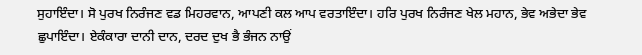ਸੁਹਾਇੰਦਾ। ਸੋ ਪੁਰਖ ਨਿਰੰਜਣ ਵਡ ਮਿਹਰਵਾਨ, ਆਪਣੀ ਕਲ ਆਪ ਵਰਤਾਇੰਦਾ। ਹਰਿ ਪੁਰਖ ਨਿਰੰਜਣ ਖੇਲ ਮਹਾਨ, ਭੇਵ ਅਭੇਦਾ ਭੇਵ ਛੁਪਾਇੰਦਾ। ਏਕੰਕਾਰਾ ਦਾਨੀ ਦਾਨ, ਦਰਦ ਦੁਖ ਭੈ ਭੰਜਨ ਨਾਉਂ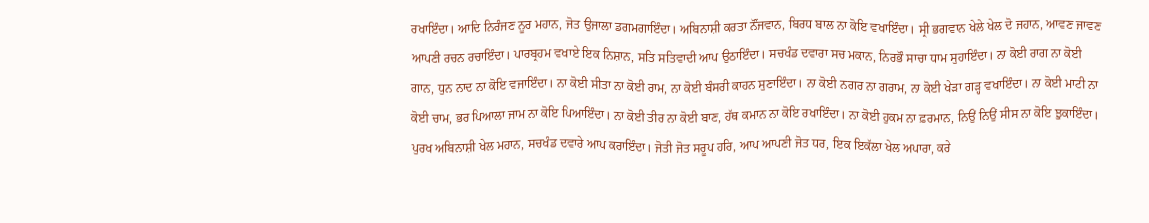ਰਖਾਇੰਦਾ। ਆਦਿ ਨਿਰੰਜਣ ਨੂਰ ਮਹਾਨ, ਜੋਤ ਉਜਾਲਾ ਡਗਮਗਾਇੰਦਾ। ਅਬਿਨਾਸ਼ੀ ਕਰਤਾ ਨੌਂਜਵਾਨ, ਬਿਰਧ ਬਾਲ ਨਾ ਕੋਇ ਵਖਾਇੰਦਾ। ਸ੍ਰੀ ਭਗਵਾਨ ਖੇਲੇ ਖੇਲ ਦੋ ਜਹਾਨ, ਆਵਣ ਜਾਵਣ ਆਪਣੀ ਰਚਨ ਰਚਾਇੰਦਾ। ਪਾਰਬ੍ਰਹਮ ਵਖਾਏ ਇਕ ਨਿਸ਼ਾਨ, ਸਤਿ ਸਤਿਵਾਦੀ ਆਪ ਉਠਾਇੰਦਾ। ਸਚਖੰਡ ਦਵਾਰਾ ਸਚ ਮਕਾਨ, ਨਿਰਭੌ ਸਾਚਾ ਧਾਮ ਸੁਹਾਇੰਦਾ। ਨਾ ਕੋਈ ਰਾਗ ਨਾ ਕੋਈ ਗਾਨ, ਧੁਨ ਨਾਦ ਨਾ ਕੋਇ ਵਜਾਇੰਦਾ। ਨਾ ਕੋਈ ਸੀਤਾ ਨਾ ਕੋਈ ਰਾਮ, ਨਾ ਕੋਈ ਬੰਸਰੀ ਕਾਹਨ ਸੁਣਾਇੰਦਾ। ਨਾ ਕੋਈ ਨਗਰ ਨਾ ਗਰਾਮ, ਨਾ ਕੋਈ ਖੇੜਾ ਗੜ੍ਹ ਵਖਾਇੰਦਾ। ਨਾ ਕੋਈ ਮਾਟੀ ਨਾ ਕੋਈ ਚਾਮ, ਭਰ ਪਿਆਲਾ ਜਾਮ ਨਾ ਕੋਇ ਪਿਆਇੰਦਾ। ਨਾ ਕੋਈ ਤੀਰ ਨਾ ਕੋਈ ਬਾਣ, ਹੱਥ ਕਮਾਨ ਨਾ ਕੋਇ ਰਖਾਇੰਦਾ। ਨਾ ਕੋਈ ਹੁਕਮ ਨਾ ਫ਼ਰਮਾਨ, ਨਿਉਂ ਨਿਉਂ ਸੀਸ ਨਾ ਕੋਇ ਝੁਕਾਇੰਦਾ। ਪੁਰਖ ਅਬਿਨਾਸ਼ੀ ਖੇਲ ਮਹਾਨ, ਸਚਖੰਡ ਦਵਾਰੇ ਆਪ ਕਰਾਇੰਦਾ। ਜੋਤੀ ਜੋਤ ਸਰੂਪ ਹਰਿ, ਆਪ ਆਪਣੀ ਜੋਤ ਧਰ, ਇਕ ਇਕੱਲਾ ਖੇਲ ਅਪਾਰਾ, ਕਰੇ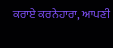ਕਰਾਏ ਕਰਨੇਹਾਰਾ, ਆਪਣੀ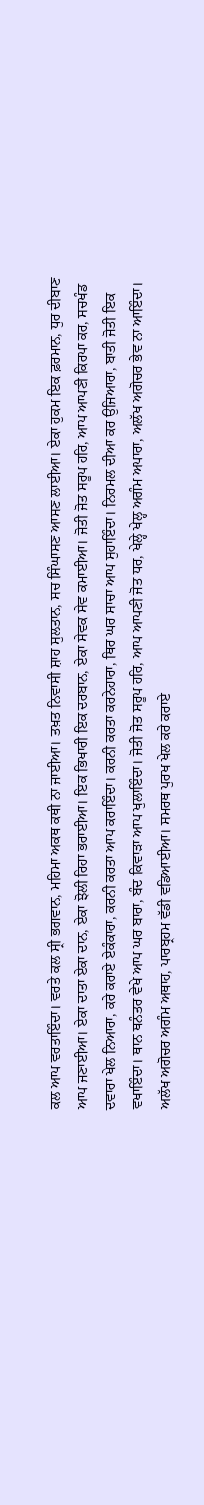ਕਲ ਆਪ ਵਰਤਾਇੰਦਾ। ਵਰਤੇ ਕਲ ਸ੍ਰੀ ਭਗਵਾਨ, ਮਹਿਮਾ ਅਕਥ ਕਥੀ ਨਾ ਜਾਈਆ। ਤਖ਼ਤ ਨਿਵਾਸੀ ਸ਼ਾਹ ਸੁਲਤਾਨ, ਸਚ ਸਿੰਘਾਸਣ ਆਸਣ ਲਾਈਆ। ਏਕਾ ਹੁਕਮ ਇਕ ਫ਼ਰਮਾਨ, ਧੁਰ ਦੀਬਾਣ ਆਪ ਜਣਾਈਆ। ਏਕਾ ਦਾਤਾ ਏਕਾ ਦਾਨ, ਏਕਾ ਝੋਲੀ ਰਿਹਾ ਭਰਾਈਆ। ਇਕ ਭਿਖਾਰੀ ਇਕ ਦਰਬਾਨ, ਏਕਾ ਸੇਵਕ ਸੇਵ ਕਮਾਈਆ। ਜੋਤੀ ਜੋਤ ਸਰੂਪ ਹਰਿ, ਆਪ ਆਪਣੀ ਕਿਰਪਾ ਕਰ, ਸਚਖੰਡ ਦਵਾਰਾ ਖੇਲ ਨਿਆਰਾ, ਕਰੇ ਕਰਾਏ ਏਕੰਕਾਰਾ, ਕਰਨੀ ਕਰਤਾ ਆਪ ਕਰਾਇੰਦਾ। ਕਰਨੀ ਕਰਤਾ ਕਰਨੇਹਾਰਾ, ਥਿਰ ਘਰ ਸਾਚਾ ਆਪ ਸੁਹਾਇੰਦਾ। ਨਿਰਮਲ ਦੀਆ ਕਰ ਉਜਿਆਰਾ, ਬਾਤੀ ਜੋਤੀ ਇਕ ਵਖਾਇੰਦਾ। ਥਾਨ ਥਨੰਤਰ ਵੇਖੇ ਆਪ ਘਰ ਬਾਰਾ, ਬੰਦ ਕਿਵਾੜਾ ਆਪ ਖੁਲਾਇੰਦਾ। ਜੋਤੀ ਜੋਤ ਸਰੂਪ ਹਰਿ, ਆਪ ਆਪਣੀ ਜੋਤ ਧਰ, ਖੇਲ੍ਹੇ ਖੇਲ੍ਹ ਅਗੰਮ ਅਪਾਰਾ, ਅਲੱਖ ਅਗੋਚਰ ਭੇਵ ਨਾ ਆਇੰਦਾ। ਅਲੱਖ ਅਗੋਚਰ ਅਗੰਮ ਅਥਾਹ, ਪਾਰਬ੍ਰਹਮ ਵੱਡੀ ਵਡਿਆਈਆ। ਸਮਰਥ ਪੁਰਖ ਖੇਲ ਕਰੇ ਕਰਾਏ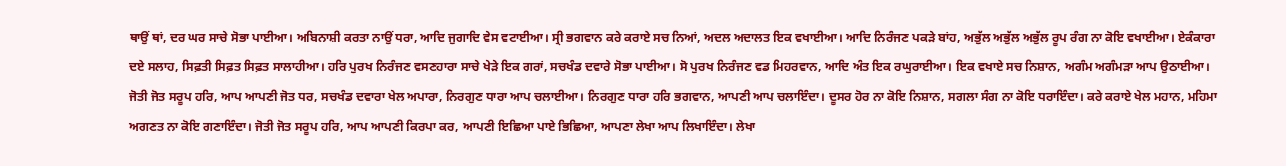ਥਾਉਂ ਥਾਂ, ਦਰ ਘਰ ਸਾਚੇ ਸੋਭਾ ਪਾਈਆ। ਅਬਿਨਾਸ਼ੀ ਕਰਤਾ ਨਾਉਂ ਧਰਾ, ਆਦਿ ਜੁਗਾਦਿ ਵੇਸ ਵਟਾਈਆ। ਸ੍ਰੀ ਭਗਵਾਨ ਕਰੇ ਕਰਾਏ ਸਚ ਨਿਆਂ, ਅਦਲ ਅਦਾਲਤ ਇਕ ਵਖਾਈਆ। ਆਦਿ ਨਿਰੰਜਣ ਪਕੜੇ ਬਾਂਹ, ਅਭੁੱਲ ਅਭੁੱਲ ਅਭੁੱਲ ਰੂਪ ਰੰਗ ਨਾ ਕੋਇ ਵਖਾਈਆ। ਏਕੰਕਾਰਾ ਦਏ ਸਲਾਹ, ਸਿਫ਼ਤੀ ਸਿਫ਼ਤ ਸਿਫ਼ਤ ਸਾਲਾਹੀਆ। ਹਰਿ ਪੁਰਖ ਨਿਰੰਜਣ ਵਸਣਹਾਰਾ ਸਾਚੇ ਖੇੜੇ ਇਕ ਗਰਾਂ, ਸਚਖੰਡ ਦਵਾਰੇ ਸੋਭਾ ਪਾਈਆ। ਸੋ ਪੁਰਖ ਨਿਰੰਜਣ ਵਡ ਮਿਹਰਵਾਨ, ਆਦਿ ਅੰਤ ਇਕ ਰਘੁਰਾਈਆ। ਇਕ ਵਖਾਏ ਸਚ ਨਿਸ਼ਾਨ, ਅਗੰਮ ਅਗੰਮੜਾ ਆਪ ਉਠਾਈਆ। ਜੋਤੀ ਜੋਤ ਸਰੂਪ ਹਰਿ, ਆਪ ਆਪਣੀ ਜੋਤ ਧਰ, ਸਚਖੰਡ ਦਵਾਰਾ ਖੇਲ ਅਪਾਰਾ, ਨਿਰਗੁਣ ਧਾਰਾ ਆਪ ਚਲਾਈਆ। ਨਿਰਗੁਣ ਧਾਰਾ ਹਰਿ ਭਗਵਾਨ, ਆਪਣੀ ਆਪ ਚਲਾਇੰਦਾ। ਦੂਸਰ ਹੋਰ ਨਾ ਕੋਇ ਨਿਸ਼ਾਨ, ਸਗਲਾ ਸੰਗ ਨਾ ਕੋਇ ਧਰਾਇੰਦਾ। ਕਰੇ ਕਰਾਏ ਖੇਲ ਮਹਾਨ, ਮਹਿਮਾ ਅਗਣਤ ਨਾ ਕੋਇ ਗਣਾਇੰਦਾ। ਜੋਤੀ ਜੋਤ ਸਰੂਪ ਹਰਿ, ਆਪ ਆਪਣੀ ਕਿਰਪਾ ਕਰ, ਆਪਣੀ ਇਛਿਆ ਪਾਏ ਭਿਛਿਆ, ਆਪਣਾ ਲੇਖਾ ਆਪ ਲਿਖਾਇੰਦਾ। ਲੇਖਾ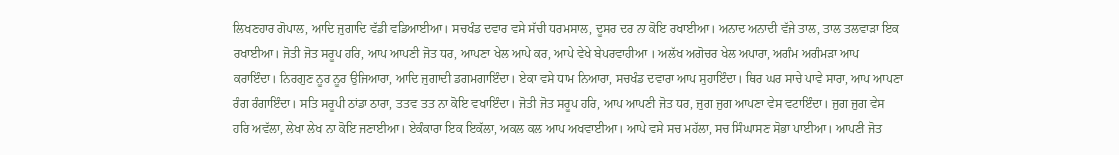ਲਿਖਣਹਾਰ ਗੋਪਾਲ, ਆਦਿ ਜੁਗਾਦਿ ਵੱਡੀ ਵਡਿਆਈਆ। ਸਚਖੰਡ ਦਵਾਰ ਵਸੇ ਸੱਚੀ ਧਰਮਸਾਲ, ਦੂਸਰ ਦਰ ਨਾ ਕੋਇ ਰਖਾਈਆ। ਅਨਾਦ ਅਨਾਦੀ ਵੱਜੇ ਤਾਲ, ਤਾਲ ਤਲਵਾੜਾ ਇਕ ਰਖਾਈਆ। ਜੋਤੀ ਜੋਤ ਸਰੂਪ ਹਰਿ, ਆਪ ਆਪਣੀ ਜੋਤ ਧਰ, ਆਪਣਾ ਖੇਲ ਆਪੇ ਕਰ, ਆਪੇ ਵੇਖੇ ਬੇਪਰਵਾਹੀਆ । ਅਲੱਖ ਅਗੋਚਰ ਖੇਲ ਅਪਾਰਾ, ਅਗੰਮ ਅਗੰਮੜਾ ਆਪ ਕਰਾਇੰਦਾ। ਨਿਰਗੁਣ ਨੂਰ ਨੂਰ ਉਜਿਆਰਾ, ਆਦਿ ਜੁਗਾਦੀ ਡਗਮਗਾਇੰਦਾ। ਏਕਾ ਵਸੇ ਧਾਮ ਨਿਆਰਾ, ਸਚਖੰਡ ਦਵਾਰਾ ਆਪ ਸੁਹਾਇੰਦਾ। ਥਿਰ ਘਰ ਸਾਚੇ ਪਾਵੇ ਸਾਰਾ, ਆਪ ਆਪਣਾ ਰੰਗ ਰੰਗਾਇੰਦਾ। ਸਤਿ ਸਰੂਪੀ ਠਾਂਡਾ ਠਾਰਾ, ਤਤਵ ਤਤ ਨਾ ਕੋਇ ਵਖਾਇੰਦਾ। ਜੋਤੀ ਜੋਤ ਸਰੂਪ ਹਰਿ, ਆਪ ਆਪਣੀ ਜੋਤ ਧਰ, ਜੁਗ ਜੁਗ ਆਪਣਾ ਵੇਸ ਵਟਾਇੰਦਾ। ਜੁਗ ਜੁਗ ਵੇਸ ਹਰਿ ਅਵੱਲਾ, ਲੇਖਾ ਲੇਖ ਨਾ ਕੋਇ ਜਣਾਈਆ। ਏਕੰਕਾਰਾ ਇਕ ਇਕੱਲਾ, ਅਕਲ ਕਲ ਆਪ ਅਖਵਾਈਆ। ਆਪੇ ਵਸੇ ਸਚ ਮਹੱਲਾ, ਸਚ ਸਿੰਘਾਸਣ ਸੋਭਾ ਪਾਈਆ। ਆਪਣੀ ਜੋਤ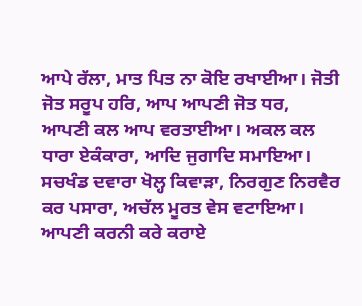ਆਪੇ ਰੱਲਾ, ਮਾਤ ਪਿਤ ਨਾ ਕੋਇ ਰਖਾਈਆ। ਜੋਤੀ ਜੋਤ ਸਰੂਪ ਹਰਿ, ਆਪ ਆਪਣੀ ਜੋਤ ਧਰ, ਆਪਣੀ ਕਲ ਆਪ ਵਰਤਾਈਆ। ਅਕਲ ਕਲ ਧਾਰਾ ਏਕੰਕਾਰਾ, ਆਦਿ ਜੁਗਾਦਿ ਸਮਾਇਆ। ਸਚਖੰਡ ਦਵਾਰਾ ਖੋਲ੍ਹ ਕਿਵਾੜਾ, ਨਿਰਗੁਣ ਨਿਰਵੈਰ ਕਰ ਪਸਾਰਾ, ਅਚੱਲ ਮੂਰਤ ਵੇਸ ਵਟਾਇਆ। ਆਪਣੀ ਕਰਨੀ ਕਰੇ ਕਰਾਏ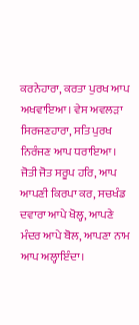ਕਰਨੇਹਾਰਾ, ਕਰਤਾ ਪੁਰਖ ਆਪ ਅਖਵਾਇਆ। ਵੇਸ ਅਵਲੜਾ ਸਿਰਜਣਹਾਰਾ, ਸਤਿ ਪੁਰਖ ਨਿਰੰਜਣ ਆਪ ਧਰਾਇਆ। ਜੋਤੀ ਜੋਤ ਸਰੂਪ ਹਰਿ, ਆਪ ਆਪਣੀ ਕਿਰਪਾ ਕਰ, ਸਚਖੰਡ ਦਵਾਰਾ ਆਪੇ ਖੋਲ੍ਹ, ਆਪਣੇ ਮੰਦਰ ਆਪੇ ਬੋਲ, ਆਪਣਾ ਨਾਮ ਆਪ ਅਲ੍ਹਾਇੰਦਾ।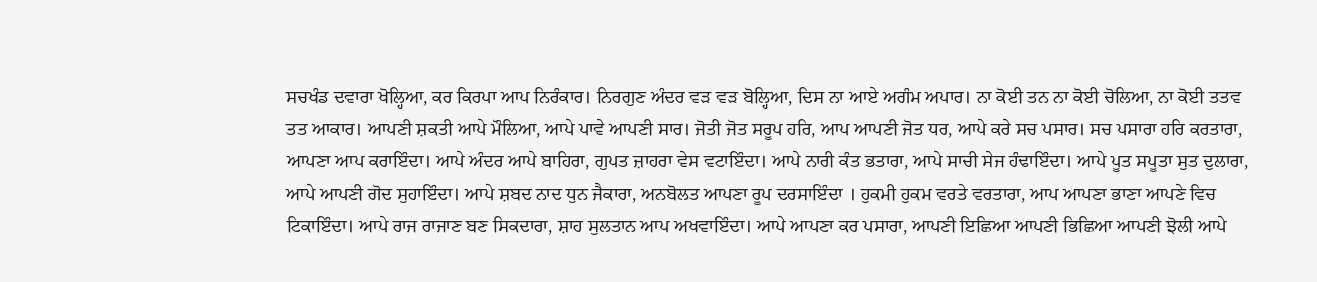ਸਚਖੰਡ ਦਵਾਰਾ ਖੋਲ੍ਹਿਆ, ਕਰ ਕਿਰਪਾ ਆਪ ਨਿਰੰਕਾਰ। ਨਿਰਗੁਣ ਅੰਦਰ ਵੜ ਵੜ ਬੋਲ੍ਹਿਆ, ਦਿਸ ਨਾ ਆਏ ਅਗੰਮ ਅਪਾਰ। ਨਾ ਕੋਈ ਤਨ ਨਾ ਕੋਈ ਚੋਲਿਆ, ਨਾ ਕੋਈ ਤਤਵ ਤਤ ਆਕਾਰ। ਆਪਣੀ ਸ਼ਕਤੀ ਆਪੇ ਮੌਲਿਆ, ਆਪੇ ਪਾਵੇ ਆਪਣੀ ਸਾਰ। ਜੋਤੀ ਜੋਤ ਸਰੂਪ ਹਰਿ, ਆਪ ਆਪਣੀ ਜੋਤ ਧਰ, ਆਪੇ ਕਰੇ ਸਚ ਪਸਾਰ। ਸਚ ਪਸਾਰਾ ਹਰਿ ਕਰਤਾਰਾ, ਆਪਣਾ ਆਪ ਕਰਾਇੰਦਾ। ਆਪੇ ਅੰਦਰ ਆਪੇ ਬਾਹਿਰਾ, ਗੁਪਤ ਜ਼ਾਹਰਾ ਵੇਸ ਵਟਾਇੰਦਾ। ਆਪੇ ਨਾਰੀ ਕੰਤ ਭਤਾਰਾ, ਆਪੇ ਸਾਚੀ ਸੇਜ ਹੰਢਾਇੰਦਾ। ਆਪੇ ਪੂਤ ਸਪੂਤਾ ਸੁਤ ਦੁਲਾਰਾ, ਆਪੇ ਆਪਣੀ ਗੋਦ ਸੁਹਾਇੰਦਾ। ਆਪੇ ਸ਼ਬਦ ਨਾਦ ਧੁਨ ਜੈਕਾਰਾ, ਅਨਬੋਲਤ ਆਪਣਾ ਰੂਪ ਦਰਸਾਇੰਦਾ । ਹੁਕਮੀ ਹੁਕਮ ਵਰਤੇ ਵਰਤਾਰਾ, ਆਪ ਆਪਣਾ ਭਾਣਾ ਆਪਣੇ ਵਿਚ ਟਿਕਾਇੰਦਾ। ਆਪੇ ਰਾਜ ਰਾਜਾਣ ਬਣ ਸਿਕਦਾਰਾ, ਸ਼ਾਹ ਸੁਲਤਾਨ ਆਪ ਅਖਵਾਇੰਦਾ। ਆਪੇ ਆਪਣਾ ਕਰ ਪਸਾਰਾ, ਆਪਣੀ ਇਛਿਆ ਆਪਣੀ ਭਿਛਿਆ ਆਪਣੀ ਝੋਲੀ ਆਪੇ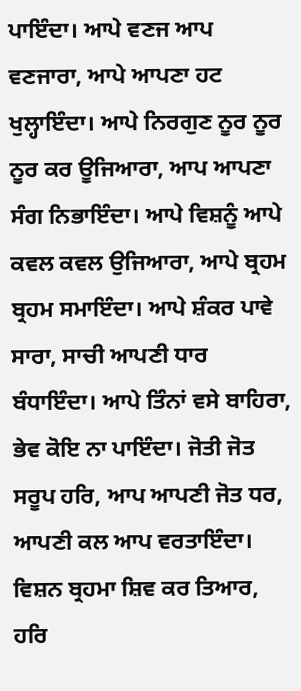ਪਾਇੰਦਾ। ਆਪੇ ਵਣਜ ਆਪ ਵਣਜਾਰਾ, ਆਪੇ ਆਪਣਾ ਹਟ ਖੁਲ੍ਹਾਇੰਦਾ। ਆਪੇ ਨਿਰਗੁਣ ਨੂਰ ਨੂਰ ਨੂਰ ਕਰ ਊਜਿਆਰਾ, ਆਪ ਆਪਣਾ ਸੰਗ ਨਿਭਾਇੰਦਾ। ਆਪੇ ਵਿਸ਼ਨੂੰ ਆਪੇ ਕਵਲ ਕਵਲ ਉਜਿਆਰਾ, ਆਪੇ ਬ੍ਰਹਮ ਬ੍ਰਹਮ ਸਮਾਇੰਦਾ। ਆਪੇ ਸ਼ੰਕਰ ਪਾਵੇ ਸਾਰਾ, ਸਾਚੀ ਆਪਣੀ ਧਾਰ ਬੰਧਾਇੰਦਾ। ਆਪੇ ਤਿੰਨਾਂ ਵਸੇ ਬਾਹਿਰਾ, ਭੇਵ ਕੋਇ ਨਾ ਪਾਇੰਦਾ। ਜੋਤੀ ਜੋਤ ਸਰੂਪ ਹਰਿ, ਆਪ ਆਪਣੀ ਜੋਤ ਧਰ, ਆਪਣੀ ਕਲ ਆਪ ਵਰਤਾਇੰਦਾ। ਵਿਸ਼ਨ ਬ੍ਰਹਮਾ ਸ਼ਿਵ ਕਰ ਤਿਆਰ, ਹਰਿ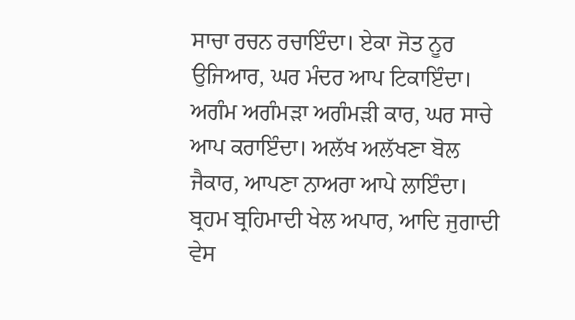ਸਾਚਾ ਰਚਨ ਰਚਾਇੰਦਾ। ਏਕਾ ਜੋਤ ਨੂਰ ਉਜਿਆਰ, ਘਰ ਮੰਦਰ ਆਪ ਟਿਕਾਇੰਦਾ। ਅਗੰਮ ਅਗੰਮੜਾ ਅਗੰਮੜੀ ਕਾਰ, ਘਰ ਸਾਚੇ ਆਪ ਕਰਾਇੰਦਾ। ਅਲੱਖ ਅਲੱਖਣਾ ਬੋਲ ਜੈਕਾਰ, ਆਪਣਾ ਨਾਅਰਾ ਆਪੇ ਲਾਇੰਦਾ। ਬ੍ਰਹਮ ਬ੍ਰਹਿਮਾਦੀ ਖੇਲ ਅਪਾਰ, ਆਦਿ ਜੁਗਾਦੀ ਵੇਸ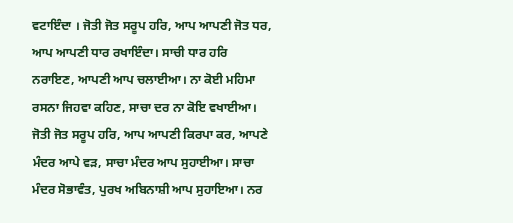ਵਟਾਇੰਦਾ । ਜੋਤੀ ਜੋਤ ਸਰੂਪ ਹਰਿ, ਆਪ ਆਪਣੀ ਜੋਤ ਧਰ, ਆਪ ਆਪਣੀ ਧਾਰ ਰਖਾਇੰਦਾ। ਸਾਚੀ ਧਾਰ ਹਰਿ ਨਰਾਇਣ, ਆਪਣੀ ਆਪ ਚਲਾਈਆ। ਨਾ ਕੋਈ ਮਹਿਮਾ ਰਸਨਾ ਜਿਹਵਾ ਕਹਿਣ, ਸਾਚਾ ਦਰ ਨਾ ਕੋਇ ਵਖਾਈਆ। ਜੋਤੀ ਜੋਤ ਸਰੂਪ ਹਰਿ, ਆਪ ਆਪਣੀ ਕਿਰਪਾ ਕਰ, ਆਪਣੇ ਮੰਦਰ ਆਪੇ ਵੜ, ਸਾਚਾ ਮੰਦਰ ਆਪ ਸੁਹਾਈਆ। ਸਾਚਾ ਮੰਦਰ ਸੋਭਾਵੰਤ, ਪੁਰਖ ਅਬਿਨਾਸ਼ੀ ਆਪ ਸੁਹਾਇਆ। ਨਰ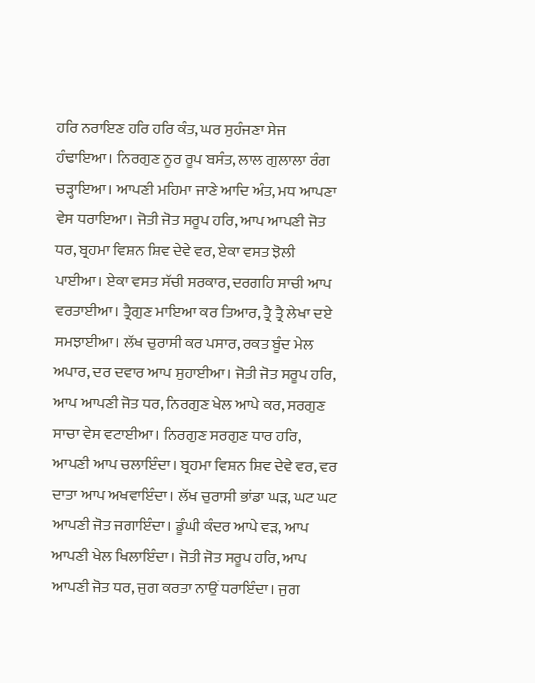ਹਰਿ ਨਰਾਇਣ ਹਰਿ ਹਰਿ ਕੰਤ, ਘਰ ਸੁਹੰਜਣਾ ਸੇਜ ਹੰਢਾਇਆ। ਨਿਰਗੁਣ ਨੂਰ ਰੂਪ ਬਸੰਤ, ਲਾਲ ਗੁਲਾਲਾ ਰੰਗ ਚੜ੍ਹਾਇਆ। ਆਪਣੀ ਮਹਿਮਾ ਜਾਣੇ ਆਦਿ ਅੰਤ, ਮਧ ਆਪਣਾ ਵੇਸ ਧਰਾਇਆ। ਜੋਤੀ ਜੋਤ ਸਰੂਪ ਹਰਿ, ਆਪ ਆਪਣੀ ਜੋਤ ਧਰ, ਬ੍ਰਹਮਾ ਵਿਸ਼ਨ ਸ਼ਿਵ ਦੇਵੇ ਵਰ, ਏਕਾ ਵਸਤ ਝੋਲੀ ਪਾਈਆ। ਏਕਾ ਵਸਤ ਸੱਚੀ ਸਰਕਾਰ, ਦਰਗਹਿ ਸਾਚੀ ਆਪ ਵਰਤਾਈਆ। ਤ੍ਰੈਗੁਣ ਮਾਇਆ ਕਰ ਤਿਆਰ, ਤ੍ਰੈ ਤ੍ਰੈ ਲੇਖਾ ਦਏ ਸਮਝਾਈਆ। ਲੱਖ ਚੁਰਾਸੀ ਕਰ ਪਸਾਰ, ਰਕਤ ਬੂੰਦ ਮੇਲ ਅਪਾਰ, ਦਰ ਦਵਾਰ ਆਪ ਸੁਹਾਈਆ। ਜੋਤੀ ਜੋਤ ਸਰੂਪ ਹਰਿ, ਆਪ ਆਪਣੀ ਜੋਤ ਧਰ, ਨਿਰਗੁਣ ਖੇਲ ਆਪੇ ਕਰ, ਸਰਗੁਣ ਸਾਚਾ ਵੇਸ ਵਟਾਈਆ। ਨਿਰਗੁਣ ਸਰਗੁਣ ਧਾਰ ਹਰਿ, ਆਪਣੀ ਆਪ ਚਲਾਇੰਦਾ। ਬ੍ਰਹਮਾ ਵਿਸ਼ਨ ਸ਼ਿਵ ਦੇਵੇ ਵਰ, ਵਰ ਦਾਤਾ ਆਪ ਅਖਵਾਇੰਦਾ। ਲੱਖ ਚੁਰਾਸੀ ਭਾਂਡਾ ਘੜ, ਘਟ ਘਟ ਆਪਣੀ ਜੋਤ ਜਗਾਇੰਦਾ। ਡੂੰਘੀ ਕੰਦਰ ਆਪੇ ਵੜ, ਆਪ ਆਪਣੀ ਖੇਲ ਖਿਲਾਇੰਦਾ। ਜੋਤੀ ਜੋਤ ਸਰੂਪ ਹਰਿ, ਆਪ ਆਪਣੀ ਜੋਤ ਧਰ, ਜੁਗ ਕਰਤਾ ਨਾਉਂ ਧਰਾਇੰਦਾ। ਜੁਗ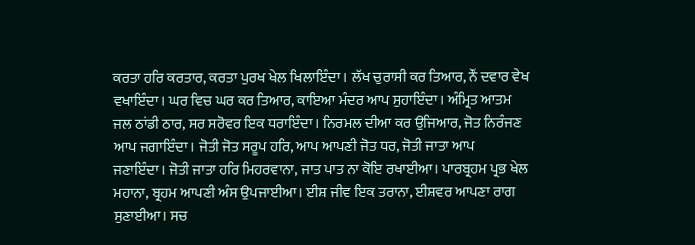ਕਰਤਾ ਹਰਿ ਕਰਤਾਰ, ਕਰਤਾ ਪੁਰਖ ਖੇਲ ਖਿਲਾਇੰਦਾ। ਲੱਖ ਚੁਰਾਸੀ ਕਰ ਤਿਆਰ, ਨੌਂ ਦਵਾਰ ਵੇਖ ਵਖਾਇੰਦਾ। ਘਰ ਵਿਚ ਘਰ ਕਰ ਤਿਆਰ, ਕਾਇਆ ਮੰਦਰ ਆਪ ਸੁਹਾਇੰਦਾ। ਅੰਮ੍ਰਿਤ ਆਤਮ ਜਲ ਠਾਂਡੀ ਠਾਰ, ਸਰ ਸਰੋਵਰ ਇਕ ਧਰਾਇੰਦਾ। ਨਿਰਮਲ ਦੀਆ ਕਰ ਉਜਿਆਰ, ਜੋਤ ਨਿਰੰਜਣ ਆਪ ਜਗਾਇੰਦਾ। ਜੋਤੀ ਜੋਤ ਸਰੂਪ ਹਰਿ, ਆਪ ਆਪਣੀ ਜੋਤ ਧਰ, ਜੋਤੀ ਜਾਤਾ ਆਪ ਜਣਾਇੰਦਾ। ਜੋਤੀ ਜਾਤਾ ਹਰਿ ਮਿਹਰਵਾਨਾ, ਜਾਤ ਪਾਤ ਨਾ ਕੋਇ ਰਖਾਈਆ। ਪਾਰਬ੍ਰਹਮ ਪ੍ਰਭ ਖੇਲ ਮਹਾਨਾ, ਬ੍ਰਹਮ ਆਪਣੀ ਅੰਸ ਉਪਜਾਈਆ। ਈਸ਼ ਜੀਵ ਇਕ ਤਰਾਨਾ, ਈਸ਼ਵਰ ਆਪਣਾ ਰਾਗ ਸੁਣਾਈਆ। ਸਚ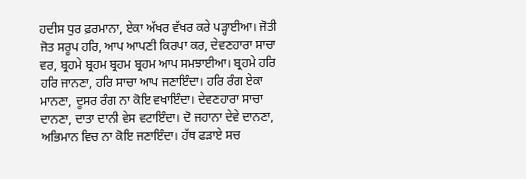ਹਦੀਸ ਧੁਰ ਫ਼ਰਮਾਨਾ, ਏਕਾ ਅੱਖਰ ਵੱਖਰ ਕਰੇ ਪੜ੍ਹਾਈਆ। ਜੋਤੀ ਜੋਤ ਸਰੂਪ ਹਰਿ, ਆਪ ਆਪਣੀ ਕਿਰਪਾ ਕਰ, ਦੇਵਣਹਾਰਾ ਸਾਚਾ ਵਰ, ਬ੍ਰਹਮੇ ਬ੍ਰਹਮ ਬ੍ਰਹਮ ਬ੍ਰਹਮ ਆਪ ਸਮਝਾਈਆ। ਬ੍ਰਹਮੇ ਹਰਿ ਹਰਿ ਜਾਨਣਾ, ਹਰਿ ਸਾਚਾ ਆਪ ਜਣਾਇੰਦਾ। ਹਰਿ ਰੰਗ ਏਕਾ ਮਾਨਣਾ, ਦੂਸਰ ਰੰਗ ਨਾ ਕੋਇ ਵਖਾਇੰਦਾ। ਦੇਵਣਹਾਰਾ ਸਾਚਾ ਦਾਨਣਾ, ਦਾਤਾ ਦਾਨੀ ਵੇਸ ਵਟਾਇੰਦਾ। ਦੋ ਜਹਾਨਾ ਦੇਵੇ ਦਾਨਣਾ, ਅਭਿਮਾਨ ਵਿਚ ਨਾ ਕੋਇ ਜਣਾਇੰਦਾ। ਹੱਥ ਫੜਾਏ ਸਚ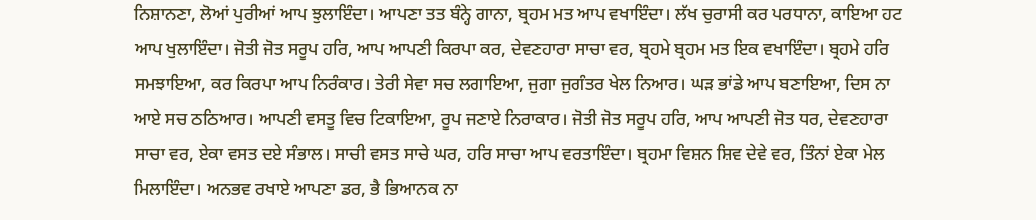ਨਿਸ਼ਾਨਣਾ, ਲੋਆਂ ਪੁਰੀਆਂ ਆਪ ਝੁਲਾਇੰਦਾ। ਆਪਣਾ ਤਤ ਬੰਨ੍ਹੇ ਗਾਨਾ, ਬ੍ਰਹਮ ਮਤ ਆਪ ਵਖਾਇੰਦਾ। ਲੱਖ ਚੁਰਾਸੀ ਕਰ ਪਰਧਾਨਾ, ਕਾਇਆ ਹਟ ਆਪ ਖੁਲਾਇੰਦਾ। ਜੋਤੀ ਜੋਤ ਸਰੂਪ ਹਰਿ, ਆਪ ਆਪਣੀ ਕਿਰਪਾ ਕਰ, ਦੇਵਣਹਾਰਾ ਸਾਚਾ ਵਰ, ਬ੍ਰਹਮੇ ਬ੍ਰਹਮ ਮਤ ਇਕ ਵਖਾਇੰਦਾ। ਬ੍ਰਹਮੇ ਹਰਿ ਸਮਝਾਇਆ, ਕਰ ਕਿਰਪਾ ਆਪ ਨਿਰੰਕਾਰ। ਤੇਰੀ ਸੇਵਾ ਸਚ ਲਗਾਇਆ, ਜੁਗਾ ਜੁਗੰਤਰ ਖੇਲ ਨਿਆਰ। ਘੜ ਭਾਂਡੇ ਆਪ ਬਣਾਇਆ, ਦਿਸ ਨਾ ਆਏ ਸਚ ਠਠਿਆਰ। ਆਪਣੀ ਵਸਤੂ ਵਿਚ ਟਿਕਾਇਆ, ਰੂਪ ਜਣਾਏ ਨਿਰਾਕਾਰ। ਜੋਤੀ ਜੋਤ ਸਰੂਪ ਹਰਿ, ਆਪ ਆਪਣੀ ਜੋਤ ਧਰ, ਦੇਵਣਹਾਰਾ ਸਾਚਾ ਵਰ, ਏਕਾ ਵਸਤ ਦਏ ਸੰਭਾਲ। ਸਾਚੀ ਵਸਤ ਸਾਚੇ ਘਰ, ਹਰਿ ਸਾਚਾ ਆਪ ਵਰਤਾਇੰਦਾ। ਬ੍ਰਹਮਾ ਵਿਸ਼ਨ ਸ਼ਿਵ ਦੇਵੇ ਵਰ, ਤਿੰਨਾਂ ਏਕਾ ਮੇਲ ਮਿਲਾਇੰਦਾ। ਅਨਭਵ ਰਖਾਏ ਆਪਣਾ ਡਰ, ਭੈ ਭਿਆਨਕ ਨਾ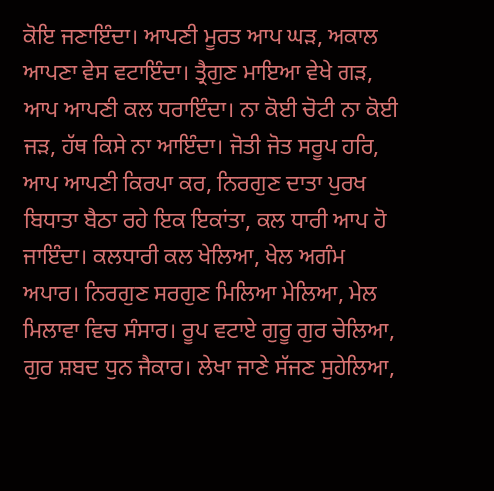ਕੋਇ ਜਣਾਇੰਦਾ। ਆਪਣੀ ਮੂਰਤ ਆਪ ਘੜ, ਅਕਾਲ ਆਪਣਾ ਵੇਸ ਵਟਾਇੰਦਾ। ਤ੍ਰੈਗੁਣ ਮਾਇਆ ਵੇਖੇ ਗੜ, ਆਪ ਆਪਣੀ ਕਲ ਧਰਾਇੰਦਾ। ਨਾ ਕੋਈ ਚੋਟੀ ਨਾ ਕੋਈ ਜੜ, ਹੱਥ ਕਿਸੇ ਨਾ ਆਇੰਦਾ। ਜੋਤੀ ਜੋਤ ਸਰੂਪ ਹਰਿ, ਆਪ ਆਪਣੀ ਕਿਰਪਾ ਕਰ, ਨਿਰਗੁਣ ਦਾਤਾ ਪੁਰਖ ਬਿਧਾਤਾ ਬੈਠਾ ਰਹੇ ਇਕ ਇਕਾਂਤਾ, ਕਲ ਧਾਰੀ ਆਪ ਹੋ ਜਾਇੰਦਾ। ਕਲਧਾਰੀ ਕਲ ਖੇਲਿਆ, ਖੇਲ ਅਗੰਮ ਅਪਾਰ। ਨਿਰਗੁਣ ਸਰਗੁਣ ਮਿਲਿਆ ਮੇਲਿਆ, ਮੇਲ ਮਿਲਾਵਾ ਵਿਚ ਸੰਸਾਰ। ਰੂਪ ਵਟਾਏ ਗੁਰੂ ਗੁਰ ਚੇਲਿਆ, ਗੁਰ ਸ਼ਬਦ ਧੁਨ ਜੈਕਾਰ। ਲੇਖਾ ਜਾਣੇ ਸੱਜਣ ਸੁਹੇਲਿਆ,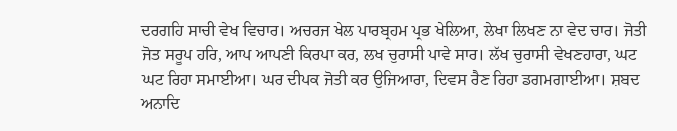ਦਰਗਹਿ ਸਾਚੀ ਵੇਖ ਵਿਚਾਰ। ਅਚਰਜ ਖੇਲ ਪਾਰਬ੍ਰਹਮ ਪ੍ਰਭ ਖੇਲਿਆ, ਲੇਖਾ ਲਿਖਣ ਨਾ ਵੇਦ ਚਾਰ। ਜੋਤੀ ਜੋਤ ਸਰੂਪ ਹਰਿ, ਆਪ ਆਪਣੀ ਕਿਰਪਾ ਕਰ, ਲਖ ਚੁਰਾਸੀ ਪਾਵੇ ਸਾਰ। ਲੱਖ ਚੁਰਾਸੀ ਵੇਖਣਹਾਰਾ, ਘਟ ਘਟ ਰਿਹਾ ਸਮਾਈਆ। ਘਰ ਦੀਪਕ ਜੋਤੀ ਕਰ ਉਜਿਆਰਾ, ਦਿਵਸ ਰੈਣ ਰਿਹਾ ਡਗਮਗਾਈਆ। ਸ਼ਬਦ ਅਨਾਦਿ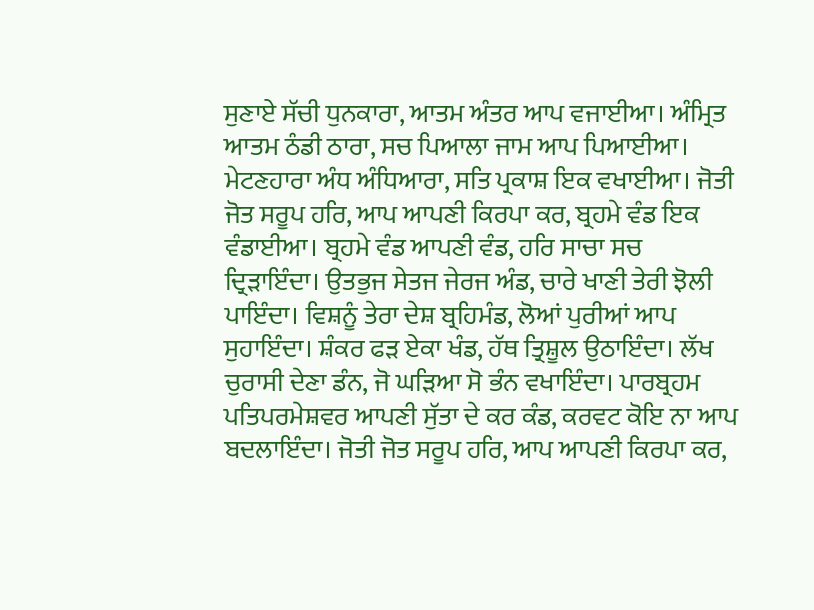ਸੁਣਾਏ ਸੱਚੀ ਧੁਨਕਾਰਾ, ਆਤਮ ਅੰਤਰ ਆਪ ਵਜਾਈਆ। ਅੰਮ੍ਰਿਤ ਆਤਮ ਠੰਡੀ ਠਾਰਾ, ਸਚ ਪਿਆਲਾ ਜਾਮ ਆਪ ਪਿਆਈਆ। ਮੇਟਣਹਾਰਾ ਅੰਧ ਅੰਧਿਆਰਾ, ਸਤਿ ਪ੍ਰਕਾਸ਼ ਇਕ ਵਖਾਈਆ। ਜੋਤੀ ਜੋਤ ਸਰੂਪ ਹਰਿ, ਆਪ ਆਪਣੀ ਕਿਰਪਾ ਕਰ, ਬ੍ਰਹਮੇ ਵੰਡ ਇਕ ਵੰਡਾਈਆ। ਬ੍ਰਹਮੇ ਵੰਡ ਆਪਣੀ ਵੰਡ, ਹਰਿ ਸਾਚਾ ਸਚ ਦ੍ਰਿੜਾਇੰਦਾ। ਉਤਭੁਜ ਸੇਤਜ ਜੇਰਜ ਅੰਡ, ਚਾਰੇ ਖਾਣੀ ਤੇਰੀ ਝੋਲੀ ਪਾਇੰਦਾ। ਵਿਸ਼ਨੂੰ ਤੇਰਾ ਦੇਸ਼ ਬ੍ਰਹਿਮੰਡ, ਲੋਆਂ ਪੁਰੀਆਂ ਆਪ ਸੁਹਾਇੰਦਾ। ਸ਼ੰਕਰ ਫੜ ਏਕਾ ਖੰਡ, ਹੱਥ ਤ੍ਰਿਸ਼ੂਲ ਉਠਾਇੰਦਾ। ਲੱਖ ਚੁਰਾਸੀ ਦੇਣਾ ਡੰਨ, ਜੋ ਘੜਿਆ ਸੋ ਭੰਨ ਵਖਾਇੰਦਾ। ਪਾਰਬ੍ਰਹਮ ਪਤਿਪਰਮੇਸ਼ਵਰ ਆਪਣੀ ਸੁੱਤਾ ਦੇ ਕਰ ਕੰਡ, ਕਰਵਟ ਕੋਇ ਨਾ ਆਪ ਬਦਲਾਇੰਦਾ। ਜੋਤੀ ਜੋਤ ਸਰੂਪ ਹਰਿ, ਆਪ ਆਪਣੀ ਕਿਰਪਾ ਕਰ,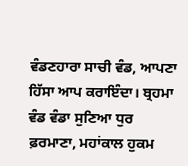ਵੰਡਣਹਾਰਾ ਸਾਚੀ ਵੰਡ, ਆਪਣਾ ਹਿੱਸਾ ਆਪ ਕਰਾਇੰਦਾ। ਬ੍ਰਹਮਾ ਵੰਡ ਵੰਡਾ ਸੁਣਿਆ ਧੁਰ ਫ਼ਰਮਾਣਾ, ਮਹਾਂਕਾਲ ਹੁਕਮ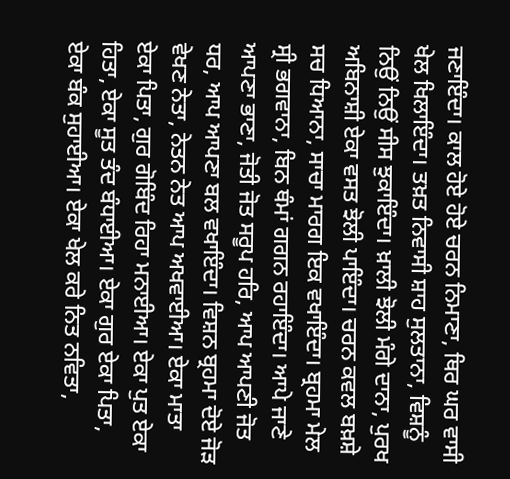ਜਣਾਇੰਦਾ। ਕਾਲ ਹੋਏ ਹੋਏ ਚਰਨ ਨਿਮਾਣਾ, ਥਿਰ ਘਰ ਵਾਸੀ ਖੇਲ ਖਿਲਾਇੰਦਾ। ਤਖ਼ਤ ਨਿਵਾਸੀ ਸ਼ਾਹ ਸੁਲਤਾਨਾ, ਵਿਸ਼ਨੂੰ ਨਿਉਂ ਨਿਉਂ ਸੀਸ ਝੁਕਾਇੰਦਾ। ਖ਼ਾਲੀ ਝੋਲੀ ਮੰਗੇ ਦਾਨਾ, ਪੁਰਖ ਅਬਿਨਾਸ਼ੀ ਏਕਾ ਵਸਤ ਝੋਲੀ ਪਾਇੰਦਾ। ਚਰਨ ਕਵਲ ਬਖ਼ਸ਼ੇ ਸਚ ਧਿਆਨਾ, ਸਾਚਾ ਮਾਰਗ ਇਕ ਵਖਾਇੰਦਾ। ਬ੍ਰਹਮਾ ਮੇਲ ਸ੍ਰੀ ਭਗਵਾਨਾ, ਬਿਨ ਥੰਮਾਂ ਗਗਨ ਰਹਾਇੰਦਾ। ਆਪੇ ਜਾਣੇ ਆਪਣਾ ਭਾਣਾ, ਜੋਤੀ ਜੋਤ ਸਰੂਪ ਹਰਿ, ਆਪ ਆਪਣੀ ਜੋਤ ਧਰ, ਆਪ ਆਪਣਾ ਬਲ ਵਖਾਇੰਦਾ। ਵਿਸ਼ਨ ਬ੍ਰਹਮਾ ਦੋਏ ਜੋੜ ਵੇਖਣ ਨੇਤਾ, ਨੇਤਨ ਨੇਤ ਆਪ ਅਖਵਾਈਆ। ਏਕਾ ਮਾਤਾ ਏਕਾ ਪਿਤਾ, ਗੁਰ ਗੋਬਿੰਦ ਰਿਹਾ ਮਨਾਈਆ। ਏਕਾ ਪੁਤ ਏਕਾ ਹਿਤਾ, ਏਕਾ ਸੂਤ ਤੰਦ ਬੰਧਾਈਆ। ਏਕਾ ਗੁਰ ਏਕਾ ਪਿਤਾ, ਏਕਾ ਬੰਕ ਸੁਹਾਈਆ। ਏਕਾ ਖੇਲ ਕਰੇ ਨਿਤ ਨਵਿਤਾ,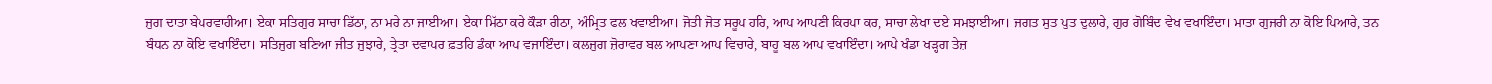ਜੁਗ ਦਾਤਾ ਬੇਪਰਵਾਹੀਆ। ਏਕਾ ਸਤਿਗੁਰ ਸਾਚਾ ਡਿੱਠਾ, ਨਾ ਮਰੇ ਨਾ ਜਾਈਆ। ਏਕਾ ਮਿੱਠਾ ਕਰੇ ਕੌੜਾ ਰੀਠਾ, ਅੰਮ੍ਰਿਤ ਫਲ ਖਵਾਈਆ। ਜੋਤੀ ਜੋਤ ਸਰੂਪ ਹਰਿ, ਆਪ ਆਪਣੀ ਕਿਰਪਾ ਕਰ, ਸਾਚਾ ਲੇਖਾ ਦਏ ਸਮਝਾਈਆ। ਜਗਤ ਸੁਤ ਪੁਤ ਦੁਲਾਰੇ, ਗੁਰ ਗੋਬਿੰਦ ਵੇਖ ਵਖਾਇੰਦਾ। ਮਾਤਾ ਗੁਜਰੀ ਨਾ ਕੋਇ ਪਿਆਰੇ, ਤਨ ਬੰਧਨ ਨਾ ਕੋਇ ਵਖਾਇੰਦਾ। ਸਤਿਜੁਗ ਬਣਿਆ ਜੀਤ ਜੁਝਾਰੇ, ਤ੍ਰੇਤਾ ਦਵਾਪਰ ਫ਼ਤਹਿ ਡੰਕਾ ਆਪ ਵਜਾਇੰਦਾ। ਕਲਜੁਗ ਜ਼ੋਰਾਵਰ ਬਲ ਆਪਣਾ ਆਪ ਵਿਚਾਰੇ, ਬਾਹੂ ਬਲ ਆਪ ਵਖਾਇੰਦਾ। ਆਪੇ ਖੰਡਾ ਖੜ੍ਹਗ ਤੇਜ਼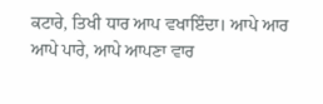ਕਟਾਰੇ, ਤਿਖੀ ਧਾਰ ਆਪ ਵਖਾਇੰਦਾ। ਆਪੇ ਆਰ ਆਪੇ ਪਾਰੇ, ਆਪੇ ਆਪਣਾ ਵਾਰ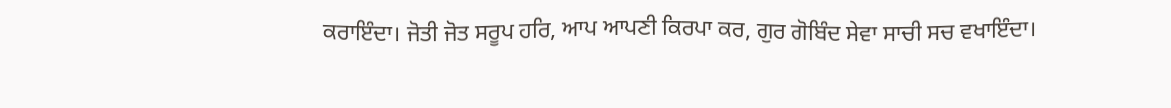ਕਰਾਇੰਦਾ। ਜੋਤੀ ਜੋਤ ਸਰੂਪ ਹਰਿ, ਆਪ ਆਪਣੀ ਕਿਰਪਾ ਕਰ, ਗੁਰ ਗੋਬਿੰਦ ਸੇਵਾ ਸਾਚੀ ਸਚ ਵਖਾਇੰਦਾ।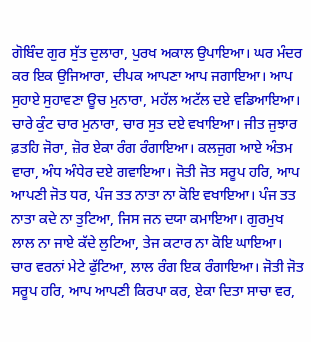ਗੋਬਿੰਦ ਗੁਰ ਸੁੱਤ ਦੁਲਾਰਾ, ਪੁਰਖ ਅਕਾਲ ਉਪਾਇਆ। ਘਰ ਮੰਦਰ ਕਰ ਇਕ ਉਜਿਆਰਾ, ਦੀਪਕ ਆਪਣਾ ਆਪ ਜਗਾਇਆ। ਆਪ ਸੁਹਾਏ ਸੁਹਾਵਣਾ ਊਚ ਮੁਨਾਰਾ, ਮਹੱਲ ਅਟੱਲ ਦਏ ਵਡਿਆਇਆ। ਚਾਰੇ ਕੁੰਟ ਚਾਰ ਮੁਨਾਰਾ, ਚਾਰ ਸੁਤ ਦਏ ਵਖਾਇਆ। ਜੀਤ ਜੁਝਾਰ ਫ਼ਤਹਿ ਜੋਰਾ, ਜ਼ੋਰ ਏਕਾ ਰੰਗ ਰੰਗਾਇਆ। ਕਲਜੁਗ ਆਏ ਅੰਤਮ ਵਾਰਾ, ਅੰਧ ਅੰਧੇਰ ਦਏ ਗਵਾਇਆ। ਜੋਤੀ ਜੋਤ ਸਰੂਪ ਹਰਿ, ਆਪ ਆਪਣੀ ਜੋਤ ਧਰ, ਪੰਜ ਤਤ ਨਾਤਾ ਨਾ ਕੋਇ ਵਖਾਇਆ। ਪੰਜ ਤਤ ਨਾਤਾ ਕਦੇ ਨਾ ਤੁਟਿਆ, ਜਿਸ ਜਨ ਦਯਾ ਕਮਾਇਆ। ਗੁਰਮੁਖ ਲਾਲ ਨਾ ਜਾਏ ਕੱਦੇ ਲੁਟਿਆ, ਤੇਜ ਕਟਾਰ ਨਾ ਕੋਇ ਘਾਇਆ। ਚਾਰ ਵਰਨਾਂ ਮੇਟੇ ਫੁੱਟਿਆ, ਲਾਲ ਰੰਗ ਇਕ ਰੰਗਾਇਆ। ਜੋਤੀ ਜੋਤ ਸਰੂਪ ਹਰਿ, ਆਪ ਆਪਣੀ ਕਿਰਪਾ ਕਰ, ਏਕਾ ਦਿਤਾ ਸਾਚਾ ਵਰ,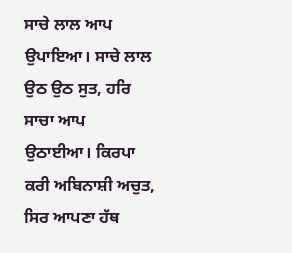ਸਾਚੇ ਲਾਲ ਆਪ ਉਪਾਇਆ। ਸਾਚੇ ਲਾਲ ਉਠ ਉਠ ਸੁਤ, ਹਰਿ ਸਾਚਾ ਆਪ ਉਠਾਈਆ। ਕਿਰਪਾ ਕਰੀ ਅਬਿਨਾਸ਼ੀ ਅਚੁਤ, ਸਿਰ ਆਪਣਾ ਹੱਥ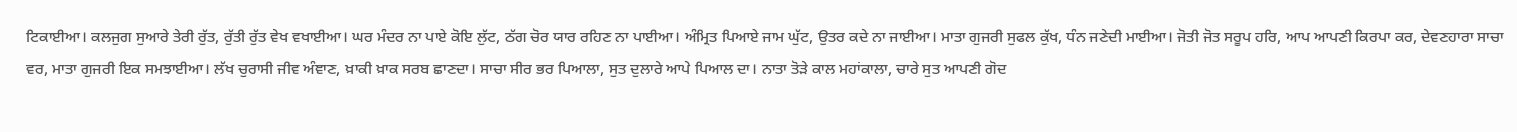ਟਿਕਾਈਆ। ਕਲਜੁਗ ਸੁਆਰੇ ਤੇਰੀ ਰੁੱਤ, ਰੁੱਤੀ ਰੁੱਤ ਵੇਖ ਵਖਾਈਆ। ਘਰ ਮੰਦਰ ਨਾ ਪਾਏ ਕੋਇ ਲੁੱਟ, ਠੱਗ ਚੋਰ ਯਾਰ ਰਹਿਣ ਨਾ ਪਾਈਆ। ਅੰਮ੍ਰਿਤ ਪਿਆਏ ਜਾਮ ਘੁੱਟ, ਉਤਰ ਕਦੇ ਨਾ ਜਾਈਆ। ਮਾਤਾ ਗੁਜਰੀ ਸੁਫਲ ਕੁੱਖ, ਧੰਨ ਜਣੇਦੀ ਮਾਈਆ। ਜੋਤੀ ਜੋਤ ਸਰੂਪ ਹਰਿ, ਆਪ ਆਪਣੀ ਕਿਰਪਾ ਕਰ, ਦੇਵਣਹਾਰਾ ਸਾਚਾ ਵਰ, ਮਾਤਾ ਗੁਜਰੀ ਇਕ ਸਮਝਾਈਆ। ਲੱਖ ਚੁਰਾਸੀ ਜੀਵ ਅੰਞਾਣ, ਖ਼ਾਕੀ ਖ਼ਾਕ ਸਰਬ ਛਾਣਦਾ। ਸਾਚਾ ਸੀਰ ਭਰ ਪਿਆਲਾ, ਸੁਤ ਦੁਲਾਰੇ ਆਪੇ ਪਿਆਲ ਦਾ। ਨਾਤਾ ਤੋੜੇ ਕਾਲ ਮਹਾਂਕਾਲਾ, ਚਾਰੇ ਸੁਤ ਆਪਣੀ ਗੋਦ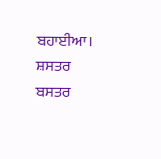ਬਹਾਈਆ। ਸ਼ਸਤਰ ਬਸਤਰ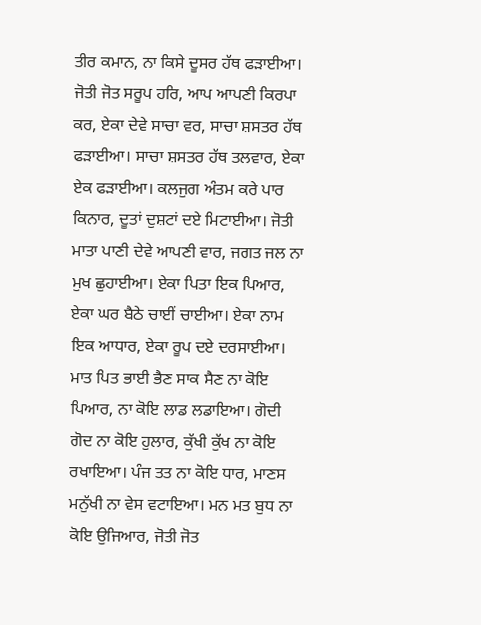ਤੀਰ ਕਮਾਨ, ਨਾ ਕਿਸੇ ਦੂਸਰ ਹੱਥ ਫੜਾਈਆ। ਜੋਤੀ ਜੋਤ ਸਰੂਪ ਹਰਿ, ਆਪ ਆਪਣੀ ਕਿਰਪਾ ਕਰ, ਏਕਾ ਦੇਵੇ ਸਾਚਾ ਵਰ, ਸਾਚਾ ਸ਼ਸਤਰ ਹੱਥ ਫੜਾਈਆ। ਸਾਚਾ ਸ਼ਸਤਰ ਹੱਥ ਤਲਵਾਰ, ਏਕਾ ਏਕ ਫੜਾਈਆ। ਕਲਜੁਗ ਅੰਤਮ ਕਰੇ ਪਾਰ ਕਿਨਾਰ, ਦੂਤਾਂ ਦੁਸ਼ਟਾਂ ਦਏ ਮਿਟਾਈਆ। ਜੋਤੀ ਮਾਤਾ ਪਾਣੀ ਦੇਵੇ ਆਪਣੀ ਵਾਰ, ਜਗਤ ਜਲ ਨਾ ਮੁਖ ਛੁਹਾਈਆ। ਏਕਾ ਪਿਤਾ ਇਕ ਪਿਆਰ, ਏਕਾ ਘਰ ਬੈਠੇ ਚਾਈਂ ਚਾਈਆ। ਏਕਾ ਨਾਮ ਇਕ ਆਧਾਰ, ਏਕਾ ਰੂਪ ਦਏ ਦਰਸਾਈਆ। ਮਾਤ ਪਿਤ ਭਾਈ ਭੈਣ ਸਾਕ ਸੈਣ ਨਾ ਕੋਇ ਪਿਆਰ, ਨਾ ਕੋਇ ਲਾਡ ਲਡਾਇਆ। ਗੋਦੀ ਗੋਦ ਨਾ ਕੋਇ ਹੁਲਾਰ, ਕੁੱਖੀ ਕੁੱਖ ਨਾ ਕੋਇ ਰਖਾਇਆ। ਪੰਜ ਤਤ ਨਾ ਕੋਇ ਧਾਰ, ਮਾਣਸ ਮਨੁੱਖੀ ਨਾ ਵੇਸ ਵਟਾਇਆ। ਮਨ ਮਤ ਬੁਧ ਨਾ ਕੋਇ ਉਜਿਆਰ, ਜੋਤੀ ਜੋਤ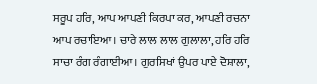ਸਰੂਪ ਹਰਿ, ਆਪ ਆਪਣੀ ਕਿਰਪਾ ਕਰ, ਆਪਣੀ ਰਚਨਾ ਆਪ ਰਚਾਇਆ। ਚਾਰੇ ਲਾਲ ਲਾਲ ਗੁਲਾਲਾ, ਹਰਿ ਹਰਿ ਸਾਚਾ ਰੰਗ ਰੰਗਾਈਆ। ਗੁਰਸਿਖਾਂ ਉਪਰ ਪਾਏ ਦੋਸ਼ਾਲਾ,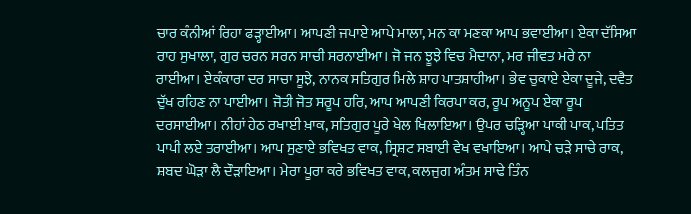ਚਾਰ ਕੰਨੀਆਂ ਰਿਹਾ ਫੜ੍ਹਾਈਆ। ਆਪਣੀ ਜਪਾਏ ਆਪੇ ਮਾਲਾ, ਮਨ ਕਾ ਮਣਕਾ ਆਪ ਭਵਾਈਆ। ਏਕਾ ਦੱਸਿਆ ਰਾਹ ਸੁਖਾਲਾ, ਗੁਰ ਚਰਨ ਸਰਨ ਸਾਚੀ ਸਰਨਾਈਆ। ਜੋ ਜਨ ਝੂਝੇ ਵਿਚ ਮੈਦਾਨਾ, ਮਰ ਜੀਵਤ ਮਰੇ ਨਾ ਰਾਈਆ। ਏਕੰਕਾਰਾ ਦਰ ਸਾਚਾ ਸੂਝੇ, ਨਾਨਕ ਸਤਿਗੁਰ ਮਿਲੇ ਸ਼ਾਹ ਪਾਤਸ਼ਾਹੀਆ। ਭੇਵ ਚੁਕਾਏ ਏਕਾ ਦੂਜੇ, ਦਵੈਤ ਦੁੱਖ ਰਹਿਣ ਨਾ ਪਾਈਆ। ਜੋਤੀ ਜੋਤ ਸਰੂਪ ਹਰਿ, ਆਪ ਆਪਣੀ ਕਿਰਪਾ ਕਰ, ਰੂਪ ਅਨੂਪ ਏਕਾ ਰੂਪ ਦਰਸਾਈਆ। ਨੀਹਾਂ ਹੇਠ ਰਖਾਈ ਖ਼ਾਕ, ਸਤਿਗੁਰ ਪੂਰੇ ਖੇਲ ਖਿਲਾਇਆ। ਉਪਰ ਚੜ੍ਹਿਆ ਪਾਕੀ ਪਾਕ, ਪਤਿਤ ਪਾਪੀ ਲਏ ਤਰਾਈਆ। ਆਪ ਸੁਣਾਏ ਭਵਿਖਤ ਵਾਕ, ਸ੍ਰਿਸ਼ਟ ਸਬਾਈ ਵੇਖ ਵਖਾਇਆ। ਆਪੇ ਚੜੇ ਸਾਚੇ ਰਾਕ, ਸ਼ਬਦ ਘੋੜਾ ਲੈ ਦੌੜਾਇਆ। ਮੇਰਾ ਪੂਰਾ ਕਰੇ ਭਵਿਖਤ ਵਾਕ, ਕਲਜੁਗ ਅੰਤਮ ਸਾਢੇ ਤਿੰਨ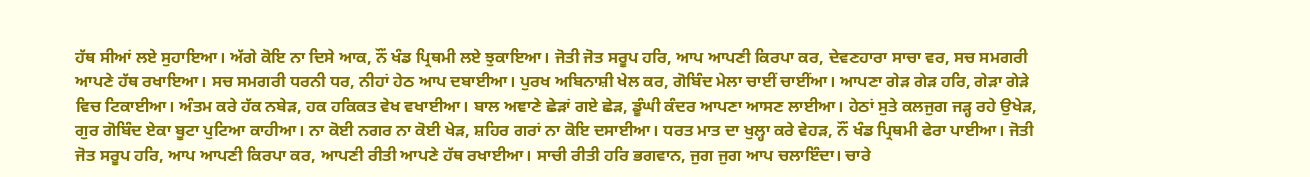ਹੱਥ ਸੀਆਂ ਲਏ ਸੁਹਾਇਆ। ਅੱਗੇ ਕੋਇ ਨਾ ਦਿਸੇ ਆਕ, ਨੌਂ ਖੰਡ ਪ੍ਰਿਥਮੀ ਲਏ ਝੁਕਾਇਆ। ਜੋਤੀ ਜੋਤ ਸਰੂਪ ਹਰਿ, ਆਪ ਆਪਣੀ ਕਿਰਪਾ ਕਰ, ਦੇਵਣਹਾਰਾ ਸਾਚਾ ਵਰ, ਸਚ ਸਮਗਰੀ ਆਪਣੇ ਹੱਥ ਰਖਾਇਆ। ਸਚ ਸਮਗਰੀ ਧਰਨੀ ਧਰ, ਨੀਹਾਂ ਹੇਠ ਆਪ ਦਬਾਈਆ। ਪੁਰਖ ਅਬਿਨਾਸ਼ੀ ਖੇਲ ਕਰ, ਗੋਬਿੰਦ ਮੇਲਾ ਚਾਈਂ ਚਾਈਂਆ। ਆਪਣਾ ਗੇੜ ਗੇੜ ਹਰਿ, ਗੇੜਾ ਗੇੜੇ ਵਿਚ ਟਿਕਾਈਆ। ਅੰਤਮ ਕਰੇ ਹੱਕ ਨਬੇੜ, ਹਕ ਹਕਿਕਤ ਵੇਖ ਵਖਾਈਆ। ਬਾਲ ਅਞਾਣੇ ਛੇੜਾਂ ਗਏ ਛੇੜ, ਡੂੰਘੀ ਕੰਦਰ ਆਪਣਾ ਆਸਣ ਲਾਈਆ। ਹੇਠਾਂ ਸੁਤੇ ਕਲਜੁਗ ਜੜ੍ਹ ਰਹੇ ਉਖੇੜ, ਗੁਰ ਗੋਬਿੰਦ ਏਕਾ ਬੂਟਾ ਪੁਟਿਆ ਕਾਹੀਆ। ਨਾ ਕੋਈ ਨਗਰ ਨਾ ਕੋਈ ਖੇੜ, ਸ਼ਹਿਰ ਗਰਾਂ ਨਾ ਕੋਇ ਦਸਾਈਆ। ਧਰਤ ਮਾਤ ਦਾ ਖੁਲ੍ਹਾ ਕਰੇ ਵੇਹੜ, ਨੌਂ ਖੰਡ ਪ੍ਰਿਥਮੀ ਫੇਰਾ ਪਾਈਆ। ਜੋਤੀ ਜੋਤ ਸਰੂਪ ਹਰਿ, ਆਪ ਆਪਣੀ ਕਿਰਪਾ ਕਰ, ਆਪਣੀ ਰੀਤੀ ਆਪਣੇ ਹੱਥ ਰਖਾਈਆ। ਸਾਚੀ ਰੀਤੀ ਹਰਿ ਭਗਵਾਨ, ਜੁਗ ਜੁਗ ਆਪ ਚਲਾਇੰਦਾ। ਚਾਰੇ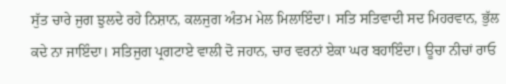ਸੁੱਤ ਚਾਰੇ ਜੁਗ ਝੁਲਦੇ ਰਹੇ ਨਿਸ਼ਾਨ, ਕਲਜੁਗ ਅੰਤਮ ਮੇਲ ਮਿਲਾਇੰਦਾ। ਸਤਿ ਸਤਿਵਾਦੀ ਸਦ ਮਿਹਰਵਾਨ, ਭੁੱਲ ਕਦੇ ਨਾ ਜਾਇੰਦਾ। ਸਤਿਜੁਗ ਪ੍ਰਗਟਾਏ ਵਾਲੀ ਦੋ ਜਹਾਨ, ਚਾਰ ਵਰਨਾਂ ਏਕਾ ਘਰ ਬਹਾਇੰਦਾ। ਊਚਾ ਨੀਚਾਂ ਰਾਓ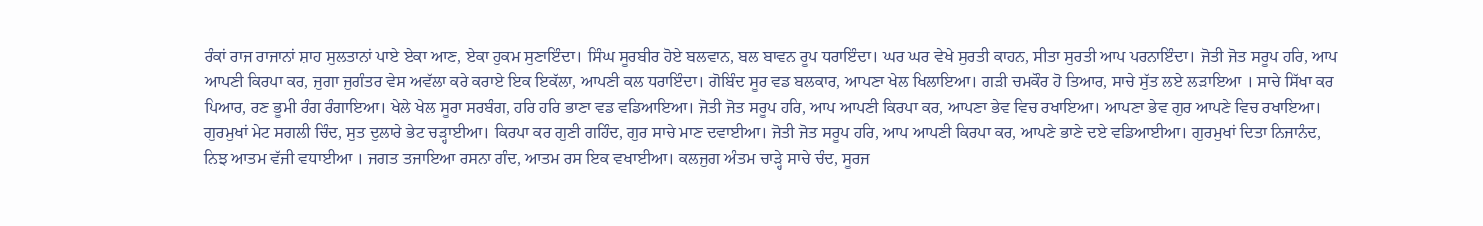ਰੰਕਾਂ ਰਾਜ ਰਾਜਾਨਾਂ ਸ਼ਾਹ ਸੁਲਤਾਨਾਂ ਪਾਏ ਏਕਾ ਆਣ, ਏਕਾ ਹੁਕਮ ਸੁਣਾਇੰਦਾ। ਸਿੰਘ ਸੂਰਬੀਰ ਹੋਏ ਬਲਵਾਨ, ਬਲ ਬਾਵਨ ਰੂਪ ਧਰਾਇੰਦਾ। ਘਰ ਘਰ ਵੇਖੇ ਸੁਰਤੀ ਕਾਹਨ, ਸੀਤਾ ਸੁਰਤੀ ਆਪ ਪਰਨਾਇੰਦਾ। ਜੋਤੀ ਜੋਤ ਸਰੂਪ ਹਰਿ, ਆਪ ਆਪਣੀ ਕਿਰਪਾ ਕਰ, ਜੁਗਾ ਜੁਗੰਤਰ ਵੇਸ ਅਵੱਲਾ ਕਰੇ ਕਰਾਏ ਇਕ ਇਕੱਲਾ, ਆਪਣੀ ਕਲ ਧਰਾਇੰਦਾ। ਗੋਬਿੰਦ ਸੂਰ ਵਡ ਬਲਕਾਰ, ਆਪਣਾ ਖੇਲ ਖਿਲਾਇਆ। ਗੜੀ ਚਮਕੌਰ ਹੋ ਤਿਆਰ, ਸਾਚੇ ਸੁੱਤ ਲਏ ਲੜਾਇਆ । ਸਾਚੇ ਸਿੱਖਾ ਕਰ ਪਿਆਰ, ਰਣ ਭੂਮੀ ਰੰਗ ਰੰਗਾਇਆ। ਖੇਲੇ ਖੇਲ ਸੂਰਾ ਸਰਬੰਗ, ਹਰਿ ਹਰਿ ਭਾਣਾ ਵਡ ਵਡਿਆਇਆ। ਜੋਤੀ ਜੋਤ ਸਰੂਪ ਹਰਿ, ਆਪ ਆਪਣੀ ਕਿਰਪਾ ਕਰ, ਆਪਣਾ ਭੇਵ ਵਿਚ ਰਖਾਇਆ। ਆਪਣਾ ਭੇਵ ਗੁਰ ਆਪਣੇ ਵਿਚ ਰਖਾਇਆ। ਗੁਰਮੁਖਾਂ ਮੇਟ ਸਗਲੀ ਚਿੰਦ, ਸੁਤ ਦੁਲਾਰੇ ਭੇਟ ਚੜ੍ਹਾਈਆ। ਕਿਰਪਾ ਕਰ ਗੁਣੀ ਗਹਿੰਦ, ਗੁਰ ਸਾਚੇ ਮਾਣ ਦਵਾਈਆ। ਜੋਤੀ ਜੋਤ ਸਰੂਪ ਹਰਿ, ਆਪ ਆਪਣੀ ਕਿਰਪਾ ਕਰ, ਆਪਣੇ ਭਾਣੇ ਦਏ ਵਡਿਆਈਆ। ਗੁਰਮੁਖਾਂ ਦਿਤਾ ਨਿਜਾਨੰਦ, ਨਿਝ ਆਤਮ ਵੱਜੀ ਵਧਾਈਆ । ਜਗਤ ਤਜਾਇਆ ਰਸਨਾ ਗੰਦ, ਆਤਮ ਰਸ ਇਕ ਵਖਾਈਆ। ਕਲਜੁਗ ਅੰਤਮ ਚਾੜ੍ਹੇ ਸਾਚੇ ਚੰਦ, ਸੂਰਜ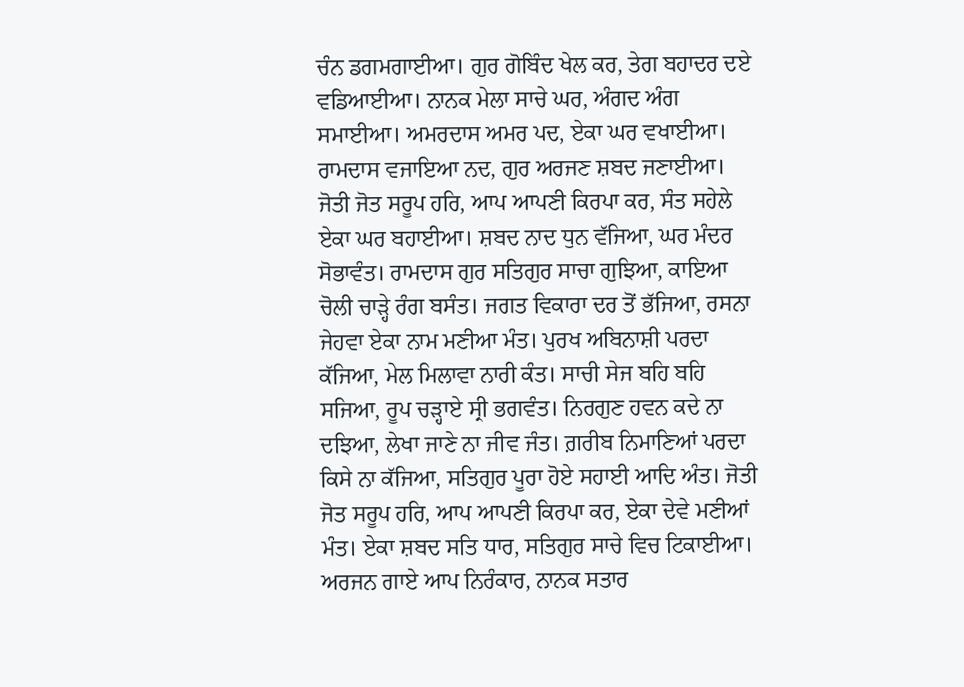ਚੰਨ ਡਗਮਗਾਈਆ। ਗੁਰ ਗੋਬਿੰਦ ਖੇਲ ਕਰ, ਤੇਗ ਬਹਾਦਰ ਦਏ ਵਡਿਆਈਆ। ਨਾਨਕ ਮੇਲਾ ਸਾਚੇ ਘਰ, ਅੰਗਦ ਅੰਗ ਸਮਾਈਆ। ਅਮਰਦਾਸ ਅਮਰ ਪਦ, ਏਕਾ ਘਰ ਵਖਾਈਆ। ਰਾਮਦਾਸ ਵਜਾਇਆ ਨਦ, ਗੁਰ ਅਰਜਣ ਸ਼ਬਦ ਜਣਾਈਆ। ਜੋਤੀ ਜੋਤ ਸਰੂਪ ਹਰਿ, ਆਪ ਆਪਣੀ ਕਿਰਪਾ ਕਰ, ਸੰਤ ਸਹੇਲੇ ਏਕਾ ਘਰ ਬਹਾਈਆ। ਸ਼ਬਦ ਨਾਦ ਧੁਨ ਵੱਜਿਆ, ਘਰ ਮੰਦਰ ਸੋਭਾਵੰਤ। ਰਾਮਦਾਸ ਗੁਰ ਸਤਿਗੁਰ ਸਾਚਾ ਗੁਝਿਆ, ਕਾਇਆ ਚੋਲੀ ਚਾੜ੍ਹੇ ਰੰਗ ਬਸੰਤ। ਜਗਤ ਵਿਕਾਰਾ ਦਰ ਤੋਂ ਭੱਜਿਆ, ਰਸਨਾ ਜੇਹਵਾ ਏਕਾ ਨਾਮ ਮਣੀਆ ਮੰਤ। ਪੁਰਖ ਅਬਿਨਾਸ਼ੀ ਪਰਦਾ ਕੱਜਿਆ, ਮੇਲ ਮਿਲਾਵਾ ਨਾਰੀ ਕੰਤ। ਸਾਚੀ ਸੇਜ ਬਹਿ ਬਹਿ ਸਜਿਆ, ਰੂਪ ਚੜ੍ਹਾਏ ਸ੍ਰੀ ਭਗਵੰਤ। ਨਿਰਗੁਣ ਹਵਨ ਕਦੇ ਨਾ ਦਝਿਆ, ਲੇਖਾ ਜਾਣੇ ਨਾ ਜੀਵ ਜੰਤ। ਗ਼ਰੀਬ ਨਿਮਾਣਿਆਂ ਪਰਦਾ ਕਿਸੇ ਨਾ ਕੱਜਿਆ, ਸਤਿਗੁਰ ਪੂਰਾ ਹੋਏ ਸਹਾਈ ਆਦਿ ਅੰਤ। ਜੋਤੀ ਜੋਤ ਸਰੂਪ ਹਰਿ, ਆਪ ਆਪਣੀ ਕਿਰਪਾ ਕਰ, ਏਕਾ ਦੇਵੇ ਮਣੀਆਂ ਮੰਤ। ਏਕਾ ਸ਼ਬਦ ਸਤਿ ਧਾਰ, ਸਤਿਗੁਰ ਸਾਚੇ ਵਿਚ ਟਿਕਾਈਆ। ਅਰਜਨ ਗਾਏ ਆਪ ਨਿਰੰਕਾਰ, ਨਾਨਕ ਸਤਾਰ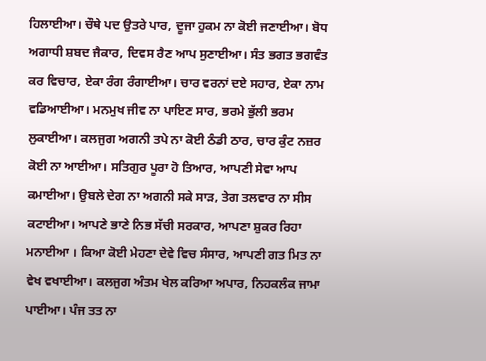ਹਿਲਾਈਆ। ਚੌਥੇ ਪਦ ਉਤਰੇ ਪਾਰ, ਦੂਜਾ ਹੁਕਮ ਨਾ ਕੋਈ ਜਣਾਈਆ। ਬੋਧ ਅਗਾਧੀ ਸ਼ਬਦ ਜੈਕਾਰ, ਦਿਵਸ ਰੈਣ ਆਪ ਸੁਣਾਈਆ। ਸੰਤ ਭਗਤ ਭਗਵੰਤ ਕਰ ਵਿਚਾਰ, ਏਕਾ ਰੰਗ ਰੰਗਾਈਆ। ਚਾਰ ਵਰਨਾਂ ਦਏ ਸਹਾਰ, ਏਕਾ ਨਾਮ ਵਡਿਆਈਆ। ਮਨਮੁਖ ਜੀਵ ਨਾ ਪਾਇਣ ਸਾਰ, ਭਰਮੇ ਭੁੱਲੀ ਭਰਮ ਲੁਕਾਈਆ। ਕਲਜੁਗ ਅਗਨੀ ਤਪੇ ਨਾ ਕੋਈ ਠੰਡੀ ਠਾਰ, ਚਾਰ ਕੁੰਟ ਨਜ਼ਰ ਕੋਈ ਨਾ ਆਈਆ। ਸਤਿਗੁਰ ਪੂਰਾ ਹੋ ਤਿਆਰ, ਆਪਣੀ ਸੇਵਾ ਆਪ ਕਮਾਈਆ। ਉਬਲੇ ਦੇਗ ਨਾ ਅਗਨੀ ਸਕੇ ਸਾੜ, ਤੇਗ ਤਲਵਾਰ ਨਾ ਸੀਸ ਕਟਾਈਆ। ਆਪਣੇ ਭਾਣੇ ਨਿਭ ਸੱਚੀ ਸਰਕਾਰ, ਆਪਣਾ ਸ਼ੁਕਰ ਰਿਹਾ ਮਨਾਈਆ । ਕਿਆ ਕੋਈ ਮੇਹਣਾ ਦੇਵੇ ਵਿਚ ਸੰਸਾਰ, ਆਪਣੀ ਗਤ ਮਿਤ ਨਾ ਵੇਖ ਵਖਾਈਆ। ਕਲਜੁਗ ਅੰਤਮ ਖੇਲ ਕਰਿਆ ਅਪਾਰ, ਨਿਹਕਲੰਕ ਜਾਮਾ ਪਾਈਆ। ਪੰਜ ਤਤ ਨਾ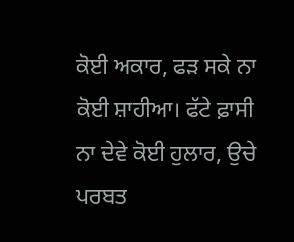ਕੋਈ ਅਕਾਰ, ਫੜ ਸਕੇ ਨਾ ਕੋਈ ਸ਼ਾਹੀਆ। ਫੱਟੇ ਫ਼ਾਸੀ ਨਾ ਦੇਵੇ ਕੋਈ ਹੁਲਾਰ, ਉਚੇ ਪਰਬਤ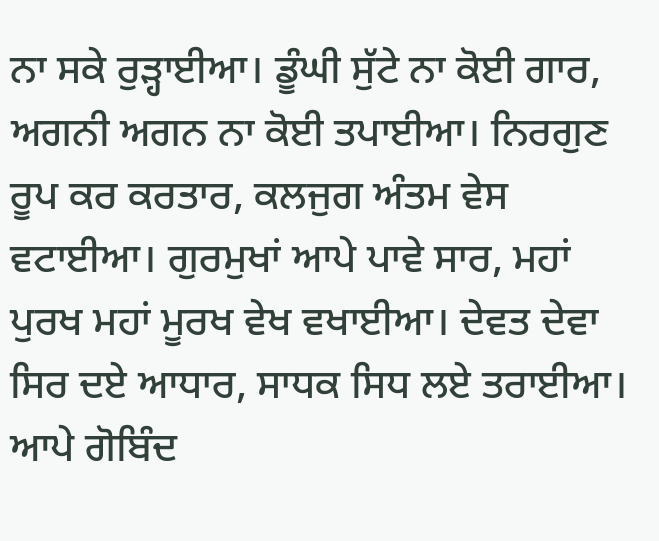ਨਾ ਸਕੇ ਰੁੜ੍ਹਾਈਆ। ਡੂੰਘੀ ਸੁੱਟੇ ਨਾ ਕੋਈ ਗਾਰ, ਅਗਨੀ ਅਗਨ ਨਾ ਕੋਈ ਤਪਾਈਆ। ਨਿਰਗੁਣ ਰੂਪ ਕਰ ਕਰਤਾਰ, ਕਲਜੁਗ ਅੰਤਮ ਵੇਸ ਵਟਾਈਆ। ਗੁਰਮੁਖਾਂ ਆਪੇ ਪਾਵੇ ਸਾਰ, ਮਹਾਂ ਪੁਰਖ ਮਹਾਂ ਮੂਰਖ ਵੇਖ ਵਖਾਈਆ। ਦੇਵਤ ਦੇਵਾ ਸਿਰ ਦਏ ਆਧਾਰ, ਸਾਧਕ ਸਿਧ ਲਏ ਤਰਾਈਆ। ਆਪੇ ਗੋਬਿੰਦ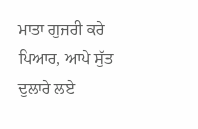ਮਾਤਾ ਗੁਜਰੀ ਕਰੇ ਪਿਆਰ, ਆਪੇ ਸੁੱਤ ਦੁਲਾਰੇ ਲਏ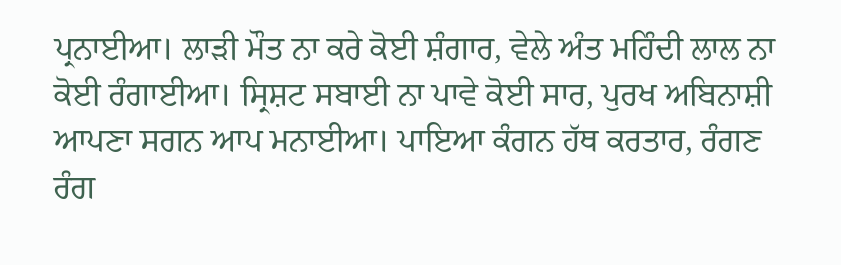ਪ੍ਰਨਾਈਆ। ਲਾੜੀ ਮੌਤ ਨਾ ਕਰੇ ਕੋਈ ਸ਼ੰਗਾਰ, ਵੇਲੇ ਅੰਤ ਮਹਿੰਦੀ ਲਾਲ ਨਾ ਕੋਈ ਰੰਗਾਈਆ। ਸ੍ਰਿਸ਼ਟ ਸਬਾਈ ਨਾ ਪਾਵੇ ਕੋਈ ਸਾਰ, ਪੁਰਖ ਅਬਿਨਾਸ਼ੀ ਆਪਣਾ ਸਗਨ ਆਪ ਮਨਾਈਆ। ਪਾਇਆ ਕੰਗਨ ਹੱਥ ਕਰਤਾਰ, ਰੰਗਣ ਰੰਗ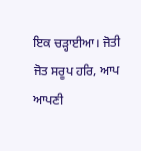ਇਕ ਚੜ੍ਹਾਈਆ। ਜੋਤੀ ਜੋਤ ਸਰੂਪ ਹਰਿ, ਆਪ ਆਪਣੀ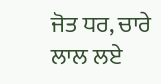ਜੋਤ ਧਰ, ਚਾਰੇ ਲਾਲ ਲਏ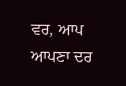ਵਰ, ਆਪ ਆਪਣਾ ਦਰ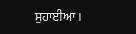ਸੁਹਾਈਆ ।